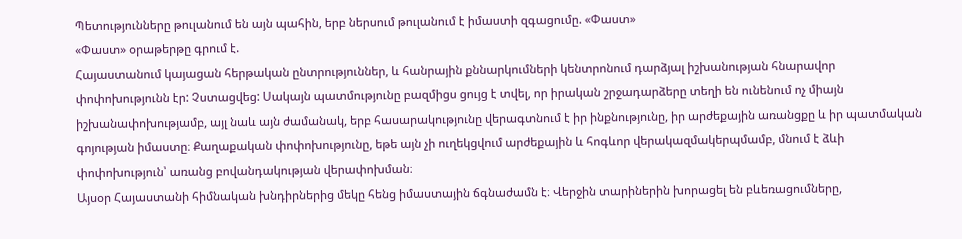Պետությունները թուլանում են այն պահին, երբ ներսում թուլանում է իմաստի զգացումը. «Փաստ»
«Փաստ» օրաթերթը գրում է.
Հայաստանում կայացան հերթական ընտրություններ, և հանրային քննարկումների կենտրոնում դարձյալ իշխանության հնարավոր փոփոխությունն էր: Չստացվեց: Սակայն պատմությունը բազմիցս ցույց է տվել, որ իրական շրջադարձերը տեղի են ունենում ոչ միայն իշխանափոխությամբ, այլ նաև այն ժամանակ, երբ հասարակությունը վերագտնում է իր ինքնությունը, իր արժեքային առանցքը և իր պատմական գոյության իմաստը։ Քաղաքական փոփոխությունը, եթե այն չի ուղեկցվում արժեքային և հոգևոր վերակազմակերպմամբ, մնում է ձևի փոփոխություն՝ առանց բովանդակության վերափոխման։
Այսօր Հայաստանի հիմնական խնդիրներից մեկը հենց իմաստային ճգնաժամն է։ Վերջին տարիներին խորացել են բևեռացումները,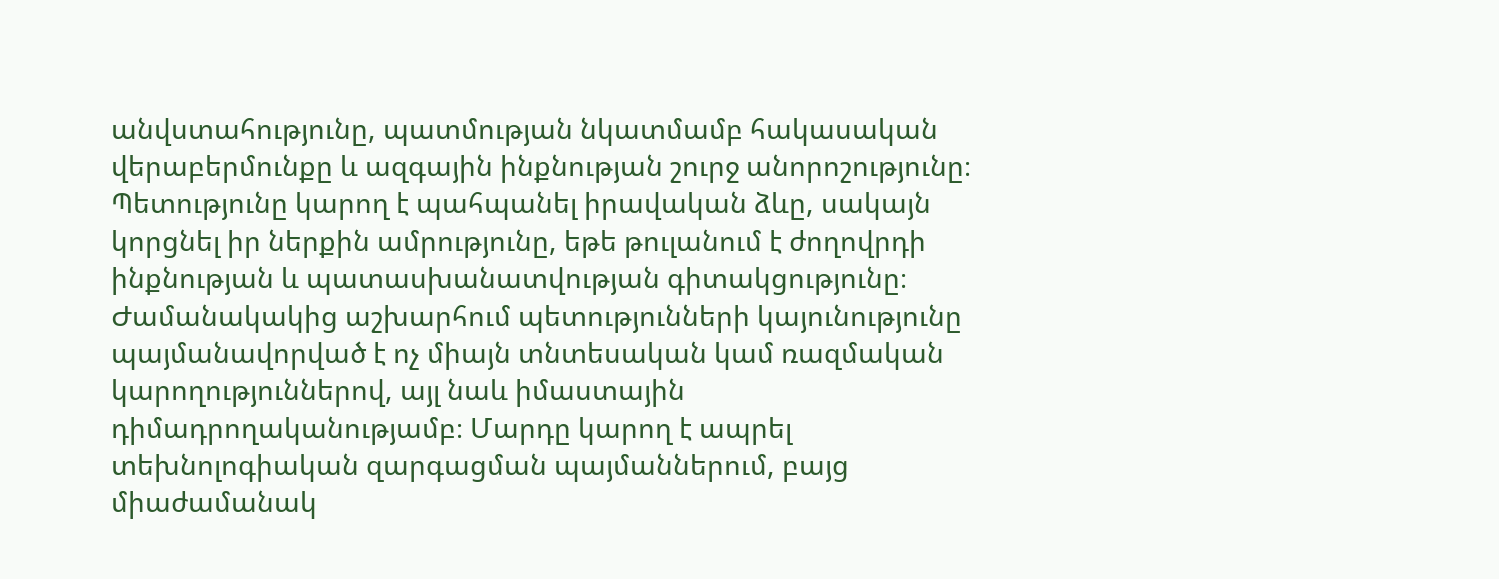անվստահությունը, պատմության նկատմամբ հակասական վերաբերմունքը և ազգային ինքնության շուրջ անորոշությունը։ Պետությունը կարող է պահպանել իրավական ձևը, սակայն կորցնել իր ներքին ամրությունը, եթե թուլանում է ժողովրդի ինքնության և պատասխանատվության գիտակցությունը։
Ժամանակակից աշխարհում պետությունների կայունությունը պայմանավորված է ոչ միայն տնտեսական կամ ռազմական կարողություններով, այլ նաև իմաստային դիմադրողականությամբ։ Մարդը կարող է ապրել տեխնոլոգիական զարգացման պայմաններում, բայց միաժամանակ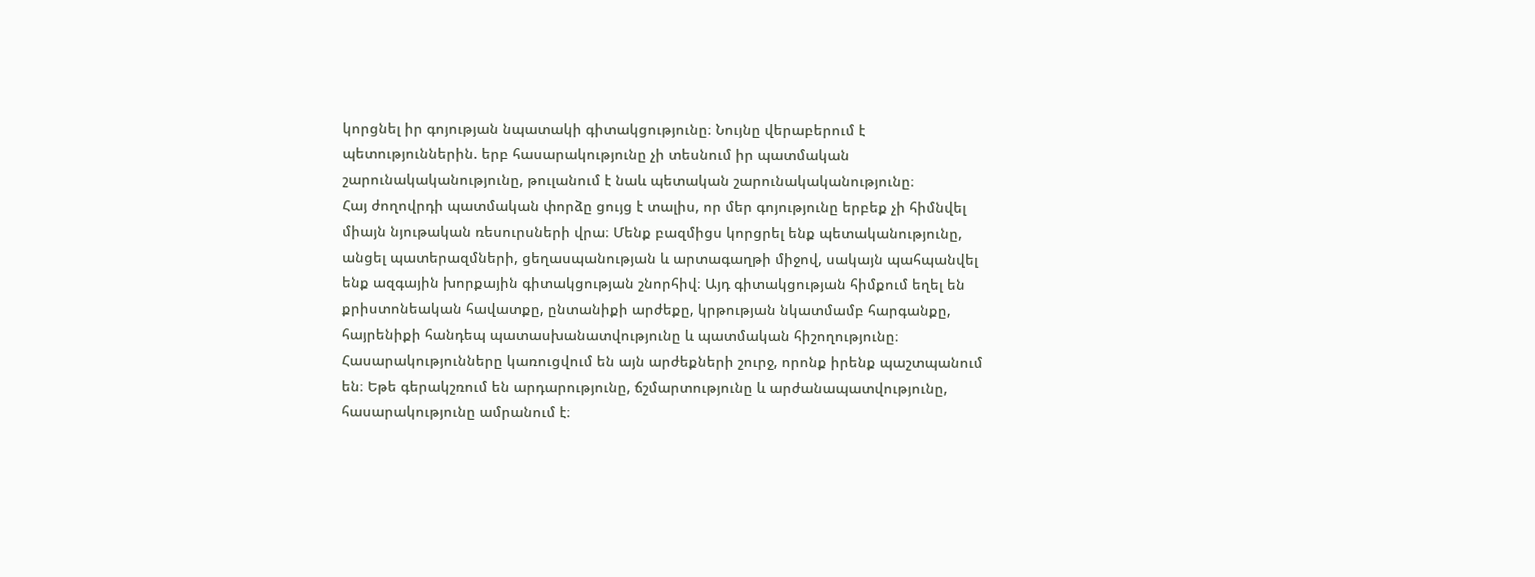կորցնել իր գոյության նպատակի գիտակցությունը։ Նույնը վերաբերում է պետություններին. երբ հասարակությունը չի տեսնում իր պատմական շարունակականությունը, թուլանում է նաև պետական շարունակականությունը։
Հայ ժողովրդի պատմական փորձը ցույց է տալիս, որ մեր գոյությունը երբեք չի հիմնվել միայն նյութական ռեսուրսների վրա։ Մենք բազմիցս կորցրել ենք պետականությունը, անցել պատերազմների, ցեղասպանության և արտագաղթի միջով, սակայն պահպանվել ենք ազգային խորքային գիտակցության շնորհիվ։ Այդ գիտակցության հիմքում եղել են քրիստոնեական հավատքը, ընտանիքի արժեքը, կրթության նկատմամբ հարգանքը, հայրենիքի հանդեպ պատասխանատվությունը և պատմական հիշողությունը։
Հասարակությունները կառուցվում են այն արժեքների շուրջ, որոնք իրենք պաշտպանում են։ Եթե գերակշռում են արդարությունը, ճշմարտությունը և արժանապատվությունը, հասարակությունը ամրանում է։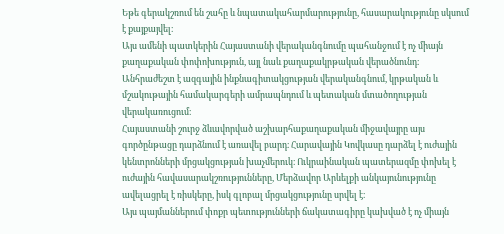Եթե գերակշռում են շահը և նպատակահարմարությունը, հասարակությունը սկսում է քայքայվել։
Այս ամենի պատկերին Հայաստանի վերականգնումը պահանջում է ոչ միայն քաղաքական փոփոխություն, այլ նաև քաղաքակրթական վերածնունդ։ Անհրաժեշտ է ազգային ինքնագիտակցության վերականգնում, կրթական և մշակութային համակարգերի ամրապնդում և պետական մտածողության վերակառուցում։
Հայաստանի շուրջ ձևավորված աշխարհաքաղաքական միջավայրը այս գործընթացը դարձնում է առավել բարդ։ Հարավային Կովկասը դարձել է ուժային կենտրոնների մրցակցության խաչմերուկ։ Ուկրաինական պատերազմը փոխել է ուժային հավասարակշռությունները, Մերձավոր Արևելքի անկայունությունը ավելացրել է ռիսկերը, իսկ գլոբալ մրցակցությունը սրվել է։
Այս պայմաններում փոքր պետությունների ճակատագիրը կախված է ոչ միայն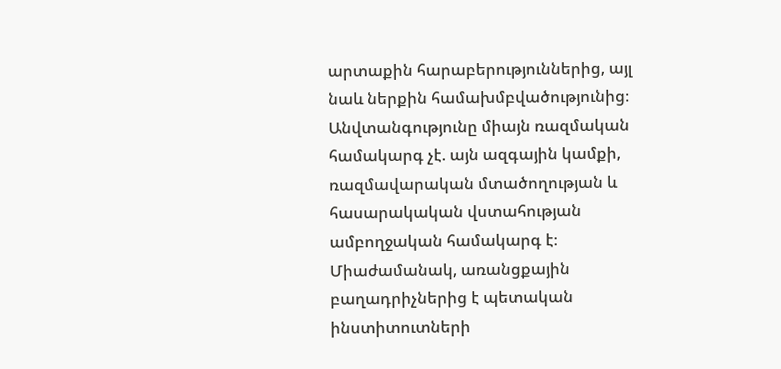արտաքին հարաբերություններից, այլ նաև ներքին համախմբվածությունից։ Անվտանգությունը միայն ռազմական համակարգ չէ. այն ազգային կամքի, ռազմավարական մտածողության և հասարակական վստահության ամբողջական համակարգ է։
Միաժամանակ, առանցքային բաղադրիչներից է պետական ինստիտուտների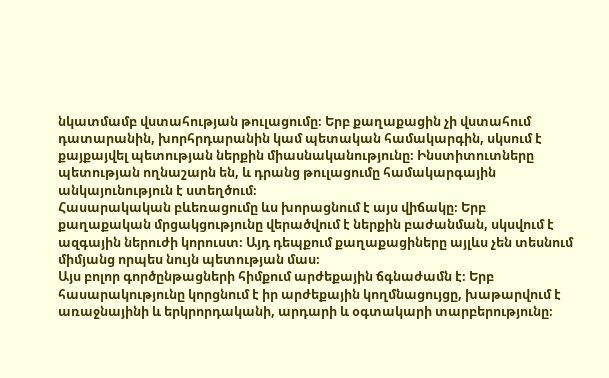նկատմամբ վստահության թուլացումը։ Երբ քաղաքացին չի վստահում դատարանին, խորհրդարանին կամ պետական համակարգին, սկսում է քայքայվել պետության ներքին միասնականությունը։ Ինստիտուտները պետության ողնաշարն են, և դրանց թուլացումը համակարգային անկայունություն է ստեղծում։
Հասարակական բևեռացումը ևս խորացնում է այս վիճակը։ Երբ քաղաքական մրցակցությունը վերածվում է ներքին բաժանման, սկսվում է ազգային ներուժի կորուստ։ Այդ դեպքում քաղաքացիները այլևս չեն տեսնում միմյանց որպես նույն պետության մաս։
Այս բոլոր գործընթացների հիմքում արժեքային ճգնաժամն է։ Երբ հասարակությունը կորցնում է իր արժեքային կողմնացույցը, խաթարվում է առաջնայինի և երկրորդականի, արդարի և օգտակարի տարբերությունը։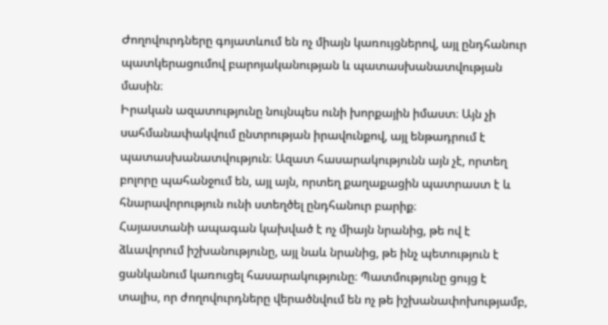Ժողովուրդները գոյատևում են ոչ միայն կառույցներով, այլ ընդհանուր պատկերացումով բարոյականության և պատասխանատվության մասին։
Իրական ազատությունը նույնպես ունի խորքային իմաստ։ Այն չի սահմանափակվում ընտրության իրավունքով, այլ ենթադրում է պատասխանատվություն։ Ազատ հասարակությունն այն չէ, որտեղ բոլորը պահանջում են, այլ այն, որտեղ քաղաքացին պատրաստ է և հնարավորություն ունի ստեղծել ընդհանուր բարիք։
Հայաստանի ապագան կախված է ոչ միայն նրանից, թե ով է ձևավորում իշխանությունը, այլ նաև նրանից, թե ինչ պետություն է ցանկանում կառուցել հասարակությունը։ Պատմությունը ցույց է տալիս, որ ժողովուրդները վերածնվում են ոչ թե իշխանափոխությամբ,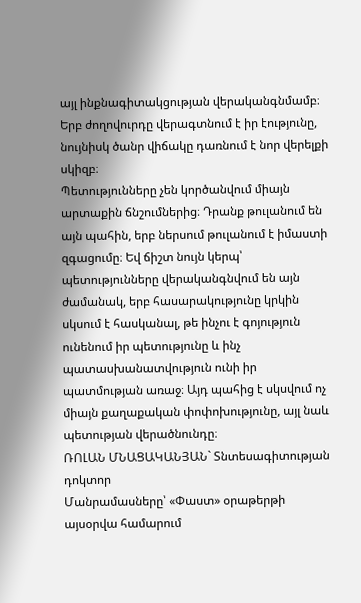այլ ինքնագիտակցության վերականգնմամբ։ Երբ ժողովուրդը վերագտնում է իր էությունը, նույնիսկ ծանր վիճակը դառնում է նոր վերելքի սկիզբ։
Պետությունները չեն կործանվում միայն արտաքին ճնշումներից։ Դրանք թուլանում են այն պահին, երբ ներսում թուլանում է իմաստի զգացումը։ Եվ ճիշտ նույն կերպ՝ պետությունները վերականգնվում են այն ժամանակ, երբ հասարակությունը կրկին սկսում է հասկանալ, թե ինչու է գոյություն ունենում իր պետությունը և ինչ պատասխանատվություն ունի իր պատմության առաջ։ Այդ պահից է սկսվում ոչ միայն քաղաքական փոփոխությունը, այլ նաև պետության վերածնունդը։
ՌՈԼԱՆ ՄՆԱՑԱԿԱՆՅԱՆ` Տնտեսագիտության դոկտոր
Մանրամասները՝ «Փաստ» օրաթերթի այսօրվա համարում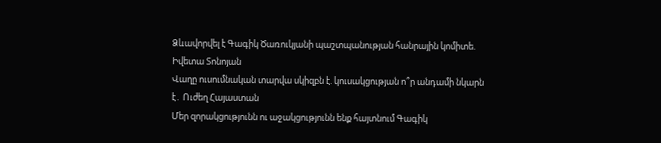Ձևավորվել է Գագիկ Ծառուկյանի պաշտպանության հանրային կոմիտե. Իվետա Տոնոյան
Վաղը ուսումնական տարվա սկիզբն է. կուսակցության ո՞ր անդամի նկարն է․ Ուժեղ Հայաստան
Մեր զորակցությունն ու աջակցությունն ենք հայտնում Գագիկ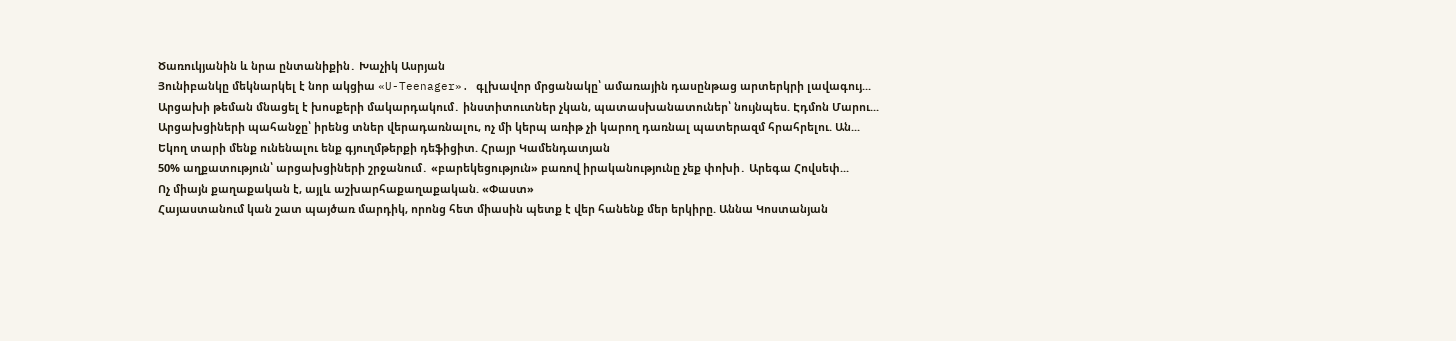Ծառուկյանին և նրա ընտանիքին․ Խաչիկ Ասրյան
Յունիբանկը մեկնարկել է նոր ակցիա «U-Teenager». գլխավոր մրցանակը՝ ամառային դասընթաց արտերկրի լավագույ...
Արցախի թեման մնացել է խոսքերի մակարդակում․ ինստիտուտներ չկան, պատասխանատուներ՝ նույնպես. Էդմոն Մարու...
Արցախցիների պահանջը՝ իրենց տներ վերադառնալու, ոչ մի կերպ առիթ չի կարող դառնալ պատերազմ հրահրելու. Ան...
Եկող տարի մենք ունենալու ենք գյուղմթերքի դեֆիցիտ. Հրայր Կամենդատյան
50% աղքատություն՝ արցախցիների շրջանում․ «բարեկեցություն» բառով իրականությունը չեք փոխի․ Արեգա Հովսեփ...
Ոչ միայն քաղաքական է, այլև աշխարհաքաղաքական. «Փաստ»
Հայաստանում կան շատ պայծառ մարդիկ, որոնց հետ միասին պետք է վեր հանենք մեր երկիրը. Աննա Կոստանյան